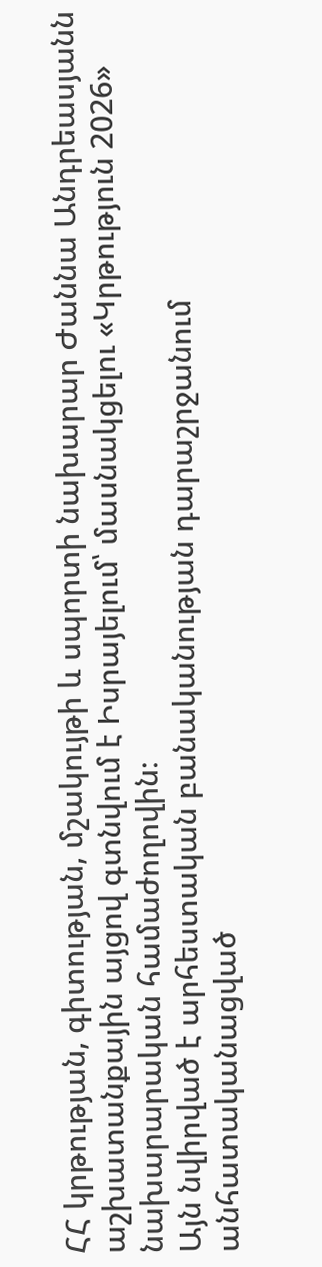ՀՀ կրթության, գիտության, մշակույթի և սպորտի նախարար Ժաննա Անդրեասյանն աշխատանքային այցով գտնվում է Իսրայելում՝ մասնակցելու «Կրթություն 2026» նախարարական համաժողովին։
Այն նվիրված է արհեստական բանականության դարաշրջանում անհատականացված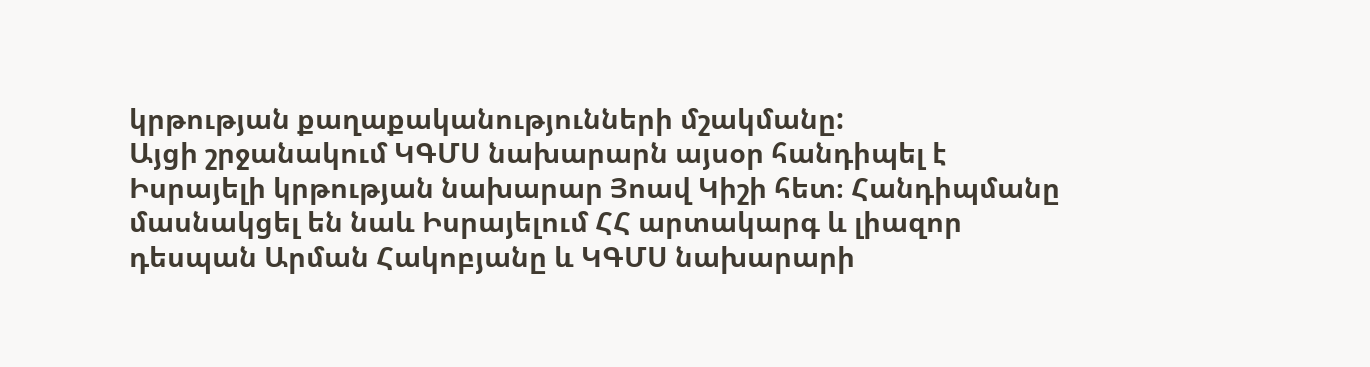կրթության քաղաքականությունների մշակմանը:
Այցի շրջանակում ԿԳՄՍ նախարարն այսօր հանդիպել է Իսրայելի կրթության նախարար Յոավ Կիշի հետ։ Հանդիպմանը մասնակցել են նաև Իսրայելում ՀՀ արտակարգ և լիազոր դեսպան Արման Հակոբյանը և ԿԳՄՍ նախարարի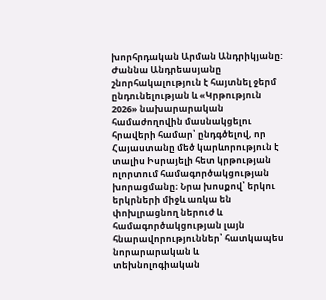խորհրդական Արման Անդրիկյանը:
Ժաննա Անդրեասյանը շնորհակալություն է հայտնել ջերմ ընդունելության և «Կրթություն 2026» նախարարական համաժողովին մասնակցելու հրավերի համար՝ ընդգծելով, որ Հայաստանը մեծ կարևորություն է տալիս Իսրայելի հետ կրթության ոլորտում համագործակցության խորացմանը։ Նրա խոսքով՝ երկու երկրների միջև առկա են փոխլրացնող ներուժ և համագործակցության լայն հնարավորություններ՝ հատկապես նորարարական և տեխնոլոգիական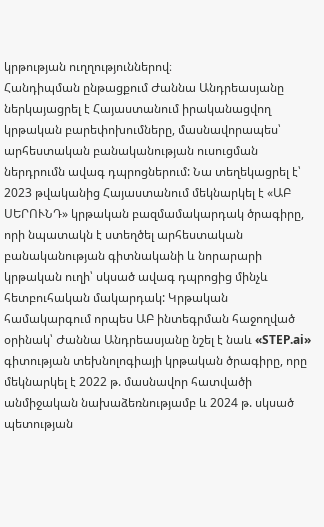կրթության ուղղություններով։
Հանդիպման ընթացքում Ժաննա Անդրեասյանը ներկայացրել է Հայաստանում իրականացվող կրթական բարեփոխումները, մասնավորապես՝ արհեստական բանականության ուսուցման ներդրումն ավագ դպրոցներում: Նա տեղեկացրել է՝ 2023 թվականից Հայաստանում մեկնարկել է «ԱԲ ՍԵՐՈՒՆԴ» կրթական բազմամակարդակ ծրագիրը, որի նպատակն է ստեղծել արհեստական բանականության գիտնականի և նորարարի կրթական ուղի՝ սկսած ավագ դպրոցից մինչև հետբուհական մակարդակ: Կրթական համակարգում որպես ԱԲ ինտեգրման հաջողված օրինակ՝ Ժաննա Անդրեասյանը նշել է նաև «STEP.ai» գիտության տեխնոլոգիայի կրթական ծրագիրը, որը մեկնարկել է 2022 թ. մասնավոր հատվածի անմիջական նախաձեռնությամբ և 2024 թ. սկսած պետության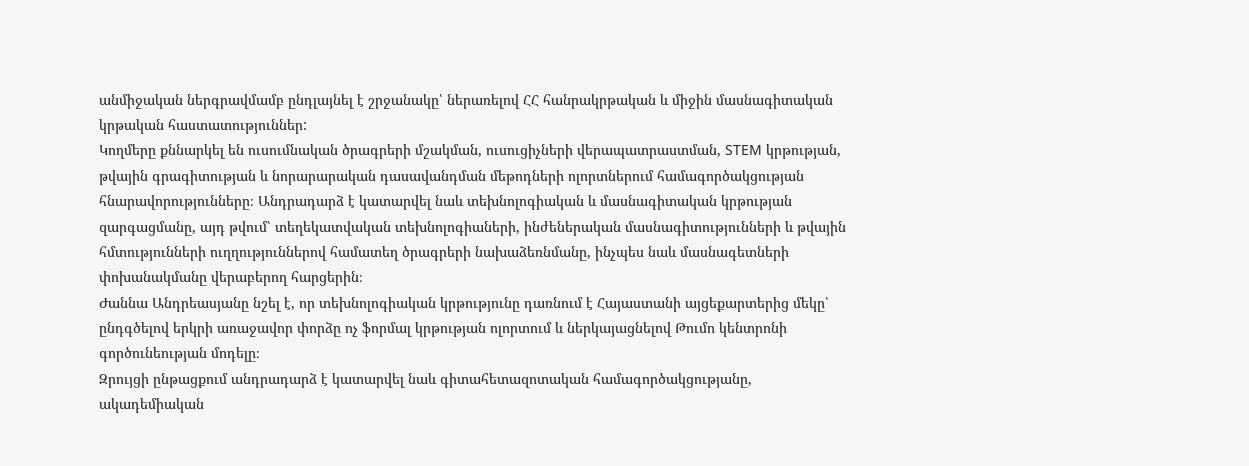անմիջական ներգրավմամբ ընդլայնել է շրջանակը՝ ներառելով ՀՀ հանրակրթական և միջին մասնագիտական կրթական հաստատություններ:
Կողմերը քննարկել են ուսումնական ծրագրերի մշակման, ուսուցիչների վերապատրաստման, STEM կրթության, թվային գրագիտության և նորարարական դասավանդման մեթոդների ոլորտներում համագործակցության հնարավորությունները։ Անդրադարձ է կատարվել նաև տեխնոլոգիական և մասնագիտական կրթության զարգացմանը, այդ թվում՝ տեղեկատվական տեխնոլոգիաների, ինժեներական մասնագիտությունների և թվային հմտությունների ուղղություններով համատեղ ծրագրերի նախաձեռնմանը, ինչպես նաև մասնագետների փոխանակմանը վերաբերող հարցերին։
Ժաննա Անդրեասյանը նշել է, որ տեխնոլոգիական կրթությունը դառնում է Հայաստանի այցեքարտերից մեկը՝ ընդգծելով երկրի առաջավոր փորձը ոչ ֆորմալ կրթության ոլորտում և ներկայացնելով Թումո կենտրոնի գործունեության մոդելը։
Զրույցի ընթացքում անդրադարձ է կատարվել նաև գիտահետազոտական համագործակցությանը, ակադեմիական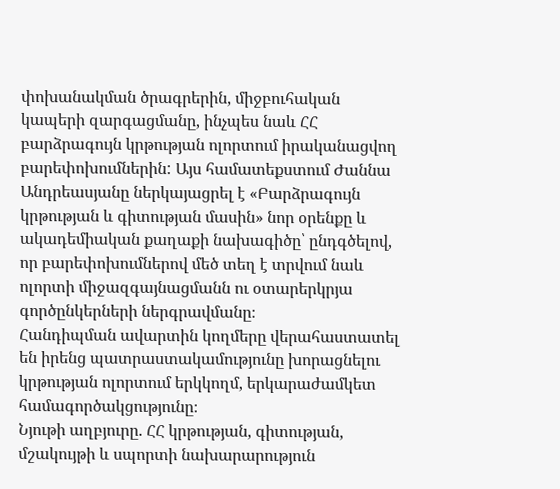փոխանակման ծրագրերին, միջբուհական կապերի զարգացմանը, ինչպես նաև ՀՀ բարձրագույն կրթության ոլորտում իրականացվող բարեփոխումներին: Այս համատեքստում Ժաննա Անդրեասյանը ներկայացրել է «Բարձրագույն կրթության և գիտության մասին» նոր օրենքը և ակադեմիական քաղաքի նախագիծը՝ ընդգծելով, որ բարեփոխումներով մեծ տեղ է տրվում նաև ոլորտի միջազգայնացմանն ու օտարերկրյա գործընկերների ներգրավմանը։
Հանդիպման ավարտին կողմերը վերահաստատել են իրենց պատրաստակամությունը խորացնելու կրթության ոլորտում երկկողմ, երկարաժամկետ համագործակցությունը։
Նյութի աղբյուրը. ՀՀ կրթության, գիտության, մշակույթի և սպորտի նախարարություն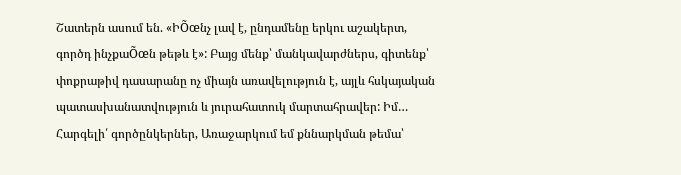Շատերն ասում են. «ԻÕœնչ լավ է, ընդամենը երկու աշակերտ, գործդ ինչքաÕœն թեթև է»: Բայց մենք՝ մանկավարժներս, գիտենք՝ փոքրաթիվ դասարանը ոչ միայն առավելություն է, այլև հսկայական պատասխանատվություն և յուրահատուկ մարտահրավեր: Իմ…
Հարգելի՛ գործընկերներ, Առաջարկում եմ քննարկման թեմա՝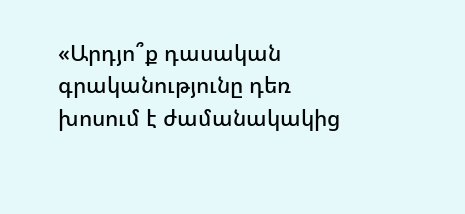«Արդյո՞ք դասական գրականությունը դեռ խոսում է ժամանակակից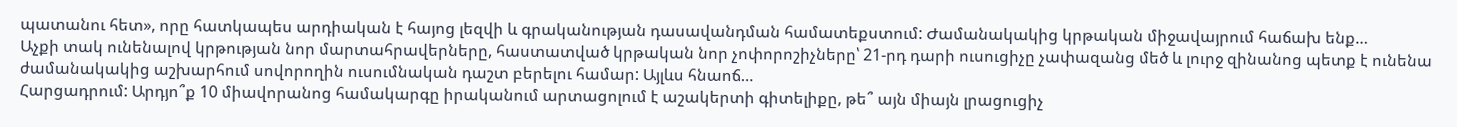պատանու հետ», որը հատկապես արդիական է հայոց լեզվի և գրականության դասավանդման համատեքստում: Ժամանակակից կրթական միջավայրում հաճախ ենք…
Աչքի տակ ունենալով կրթության նոր մարտահրավերները, հաստատված կրթական նոր չոփորոշիչները՝ 21-րդ դարի ուսուցիչը չափազանց մեծ և լուրջ զինանոց պետք է ունենա ժամանակակից աշխարհում սովորողին ուսումնական դաշտ բերելու համար: Այլևս հնաոճ…
Հարցադրում: Արդյո՞ք 10 միավորանոց համակարգը իրականում արտացոլում է աշակերտի գիտելիքը, թե՞ այն միայն լրացուցիչ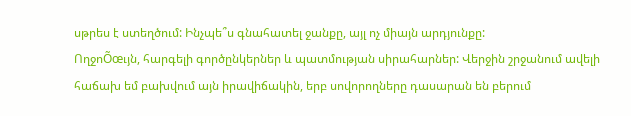սթրես է ստեղծում: Ինչպե՞ս գնահատել ջանքը, այլ ոչ միայն արդյունքը:
ՈղջոÕœւյն, հարգելի գործընկերներ և պատմության սիրահարներ: Վերջին շրջանում ավելի հաճախ եմ բախվում այն իրավիճակին, երբ սովորողները դասարան են բերում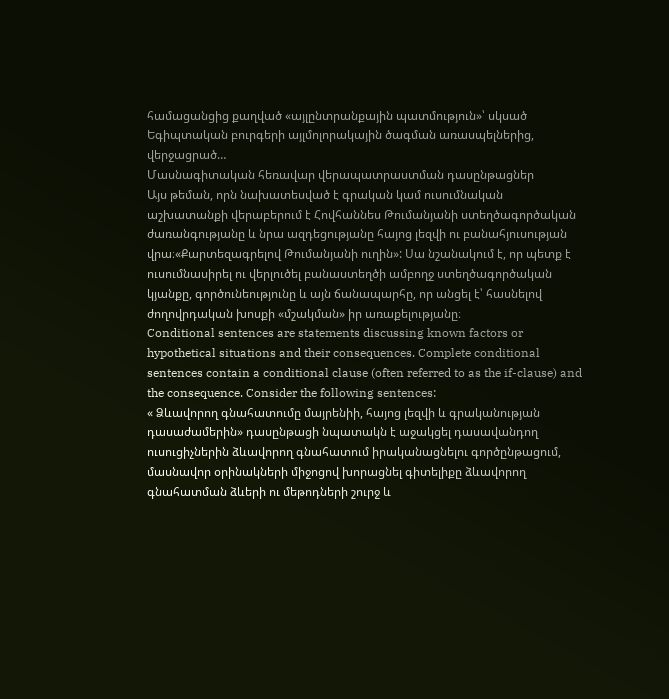համացանցից քաղված «այլընտրանքային պատմություն»՝ սկսած Եգիպտական բուրգերի այլմոլորակային ծագման առասպելներից, վերջացրած…
Մասնագիտական հեռավար վերապատրաստման դասընթացներ
Այս թեման, որն նախատեսված է գրական կամ ուսումնական աշխատանքի վերաբերում է Հովհաննես Թումանյանի ստեղծագործական ժառանգությանը և նրա ազդեցությանը հայոց լեզվի ու բանահյուսության վրա։«Քարտեզագրելով Թումանյանի ուղին»: Սա նշանակում է, որ պետք է ուսումնասիրել ու վերլուծել բանաստեղծի ամբողջ ստեղծագործական կյանքը, գործունեությունը և այն ճանապարհը, որ անցել է՝ հասնելով ժողովրդական խոսքի «մշակման» իր առաքելությանը։
Conditional sentences are statements discussing known factors or hypothetical situations and their consequences. Complete conditional sentences contain a conditional clause (often referred to as the if-clause) and the consequence. Consider the following sentences:
« Ձևավորող գնահատումը մայրենիի, հայոց լեզվի և գրականության դասաժամերին» դասընթացի նպատակն է աջակցել դասավանդող ուսուցիչներին ձևավորող գնահատում իրականացնելու գործընթացում, մասնավոր օրինակների միջոցով խորացնել գիտելիքը ձևավորող գնահատման ձևերի ու մեթոդների շուրջ և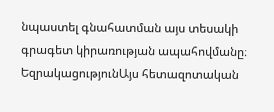նպաստել գնահատման այս տեսակի գրագետ կիրառության ապահովմանը։
ԵզրակացությունԱյս հետազոտական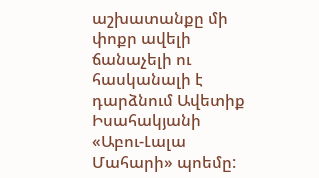աշխատանքը մի փոքր ավելի ճանաչելի ու հասկանալի է դարձնում Ավետիք Իսահակյանի «Աբու-Լալա Մահարի» պոեմը: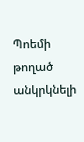Պոեմի թողած անկրկնելի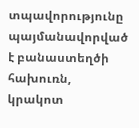տպավորությունը պայմանավորված է բանաստեղծի հախուռն, կրակոտ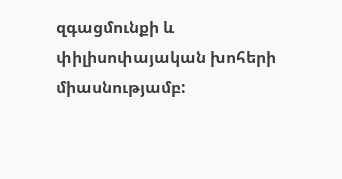զգացմունքի և փիլիսոփայական խոհերի միասնությամբ: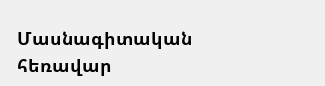Մասնագիտական հեռավար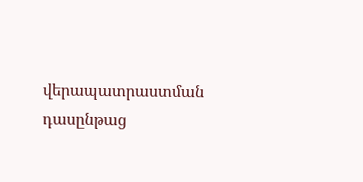վերապատրաստման դասընթաց